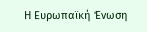Η Ευρωπαϊκή Ένωση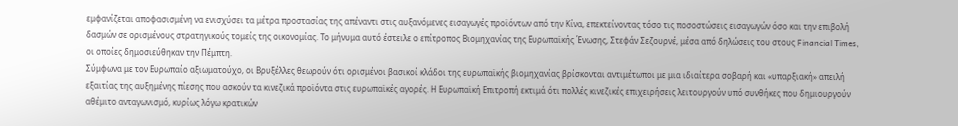εμφανίζεται αποφασισμένη να ενισχύσει τα μέτρα προστασίας της απέναντι στις αυξανόμενες εισαγωγές προϊόντων από την Κίνα, επεκτείνοντας τόσο τις ποσοστώσεις εισαγωγών όσο και την επιβολή δασμών σε ορισμένους στρατηγικούς τομείς της οικονομίας. Το μήνυμα αυτό έστειλε ο επίτροπος Βιομηχανίας της Ευρωπαϊκής Ένωσης, Στεφάν Σεζουρνέ, μέσα από δηλώσεις του στους Financial Times, οι οποίες δημοσιεύθηκαν την Πέμπτη.
Σύμφωνα με τον Ευρωπαίο αξιωματούχο, οι Βρυξέλλες θεωρούν ότι ορισμένοι βασικοί κλάδοι της ευρωπαϊκής βιομηχανίας βρίσκονται αντιμέτωποι με μια ιδιαίτερα σοβαρή και «υπαρξιακή» απειλή εξαιτίας της αυξημένης πίεσης που ασκούν τα κινεζικά προϊόντα στις ευρωπαϊκές αγορές. Η Ευρωπαϊκή Επιτροπή εκτιμά ότι πολλές κινεζικές επιχειρήσεις λειτουργούν υπό συνθήκες που δημιουργούν αθέμιτο ανταγωνισμό, κυρίως λόγω κρατικών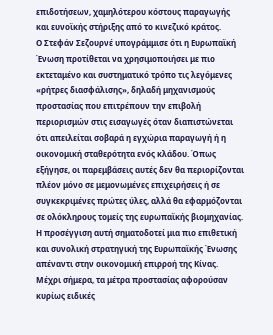επιδοτήσεων, χαμηλότερου κόστους παραγωγής και ευνοϊκής στήριξης από το κινεζικό κράτος.
Ο Στεφάν Σεζουρνέ υπογράμμισε ότι η Ευρωπαϊκή Ένωση προτίθεται να χρησιμοποιήσει με πιο εκτεταμένο και συστηματικό τρόπο τις λεγόμενες «ρήτρες διασφάλισης», δηλαδή μηχανισμούς προστασίας που επιτρέπουν την επιβολή περιορισμών στις εισαγωγές όταν διαπιστώνεται ότι απειλείται σοβαρά η εγχώρια παραγωγή ή η οικονομική σταθερότητα ενός κλάδου. Όπως εξήγησε, οι παρεμβάσεις αυτές δεν θα περιορίζονται πλέον μόνο σε μεμονωμένες επιχειρήσεις ή σε συγκεκριμένες πρώτες ύλες, αλλά θα εφαρμόζονται σε ολόκληρους τομείς της ευρωπαϊκής βιομηχανίας.
Η προσέγγιση αυτή σηματοδοτεί μια πιο επιθετική και συνολική στρατηγική της Ευρωπαϊκής Ένωσης απέναντι στην οικονομική επιρροή της Κίνας. Μέχρι σήμερα, τα μέτρα προστασίας αφορούσαν κυρίως ειδικές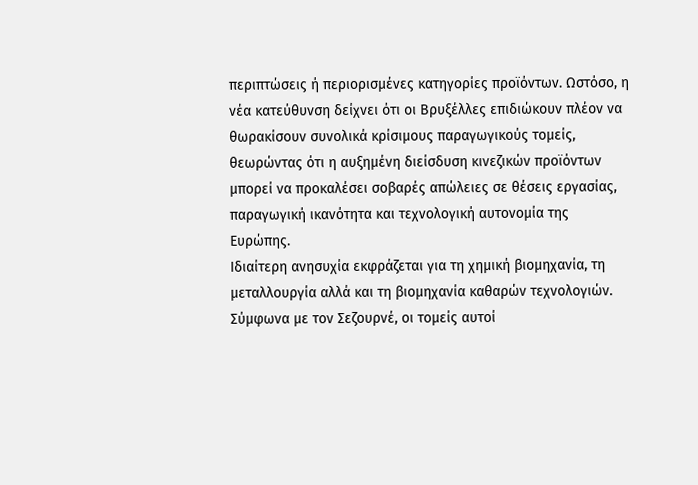περιπτώσεις ή περιορισμένες κατηγορίες προϊόντων. Ωστόσο, η νέα κατεύθυνση δείχνει ότι οι Βρυξέλλες επιδιώκουν πλέον να θωρακίσουν συνολικά κρίσιμους παραγωγικούς τομείς, θεωρώντας ότι η αυξημένη διείσδυση κινεζικών προϊόντων μπορεί να προκαλέσει σοβαρές απώλειες σε θέσεις εργασίας, παραγωγική ικανότητα και τεχνολογική αυτονομία της Ευρώπης.
Ιδιαίτερη ανησυχία εκφράζεται για τη χημική βιομηχανία, τη μεταλλουργία αλλά και τη βιομηχανία καθαρών τεχνολογιών. Σύμφωνα με τον Σεζουρνέ, οι τομείς αυτοί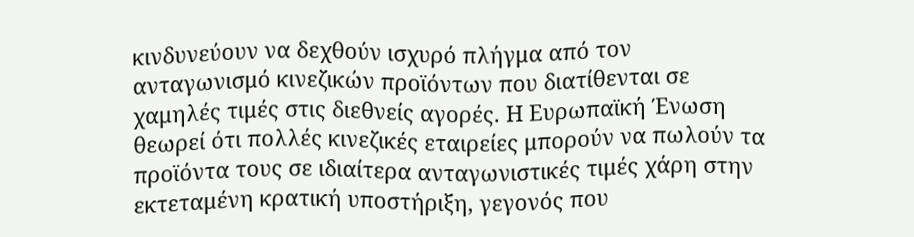κινδυνεύουν να δεχθούν ισχυρό πλήγμα από τον ανταγωνισμό κινεζικών προϊόντων που διατίθενται σε χαμηλές τιμές στις διεθνείς αγορές. Η Ευρωπαϊκή Ένωση θεωρεί ότι πολλές κινεζικές εταιρείες μπορούν να πωλούν τα προϊόντα τους σε ιδιαίτερα ανταγωνιστικές τιμές χάρη στην εκτεταμένη κρατική υποστήριξη, γεγονός που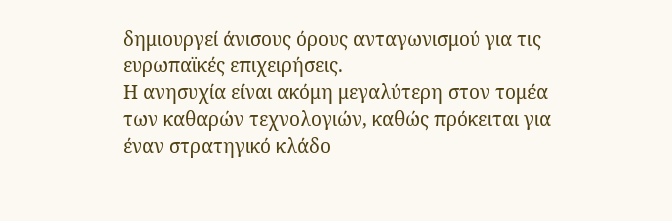δημιουργεί άνισους όρους ανταγωνισμού για τις ευρωπαϊκές επιχειρήσεις.
Η ανησυχία είναι ακόμη μεγαλύτερη στον τομέα των καθαρών τεχνολογιών, καθώς πρόκειται για έναν στρατηγικό κλάδο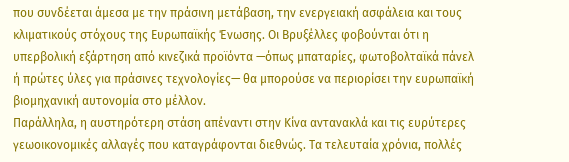που συνδέεται άμεσα με την πράσινη μετάβαση, την ενεργειακή ασφάλεια και τους κλιματικούς στόχους της Ευρωπαϊκής Ένωσης. Οι Βρυξέλλες φοβούνται ότι η υπερβολική εξάρτηση από κινεζικά προϊόντα —όπως μπαταρίες, φωτοβολταϊκά πάνελ ή πρώτες ύλες για πράσινες τεχνολογίες— θα μπορούσε να περιορίσει την ευρωπαϊκή βιομηχανική αυτονομία στο μέλλον.
Παράλληλα, η αυστηρότερη στάση απέναντι στην Κίνα αντανακλά και τις ευρύτερες γεωοικονομικές αλλαγές που καταγράφονται διεθνώς. Τα τελευταία χρόνια, πολλές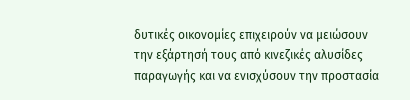δυτικές οικονομίες επιχειρούν να μειώσουν την εξάρτησή τους από κινεζικές αλυσίδες παραγωγής και να ενισχύσουν την προστασία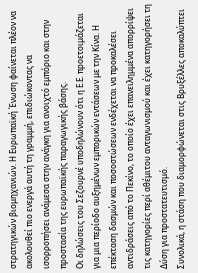στρατηγικών βιομηχανιών. Η Ευρωπαϊκή Ένωση φαίνεται πλέον να ακολουθεί πιο ενεργά αυτή τη γραμμή, επιδιώκοντας να ισορροπήσει ανάμεσα στην ανάγκη για ανοιχτό εμπόριο και στην προστασία της ευρωπαϊκής παραγωγικής βάσης.
Οι δηλώσεις του Σεζουρνέ υποδηλώνουν ότι η Ε.Ε. προετοιμάζεται για μια περίοδο αυξημένων εμπορικών εντάσεων με την Κίνα. Η επέκταση δασμών και ποσοστώσεων ενδέχεται να προκαλέσει αντιδράσεις από το Πεκίνο, το οποίο έχει επανειλημμένα απορρίψει τις κατηγορίες περί αθέμιτου ανταγωνισμού και έχει κατηγορήσει τη Δύση για προστατευτισμό.
Συνολικά, η στάση που διαμορφώνεται στις Βρυξέλλες αποκαλύπτει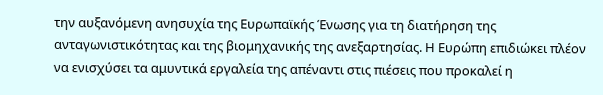την αυξανόμενη ανησυχία της Ευρωπαϊκής Ένωσης για τη διατήρηση της ανταγωνιστικότητας και της βιομηχανικής της ανεξαρτησίας. Η Ευρώπη επιδιώκει πλέον να ενισχύσει τα αμυντικά εργαλεία της απέναντι στις πιέσεις που προκαλεί η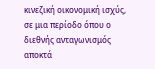κινεζική οικονομική ισχύς, σε μια περίοδο όπου ο διεθνής ανταγωνισμός αποκτά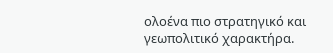ολοένα πιο στρατηγικό και γεωπολιτικό χαρακτήρα.